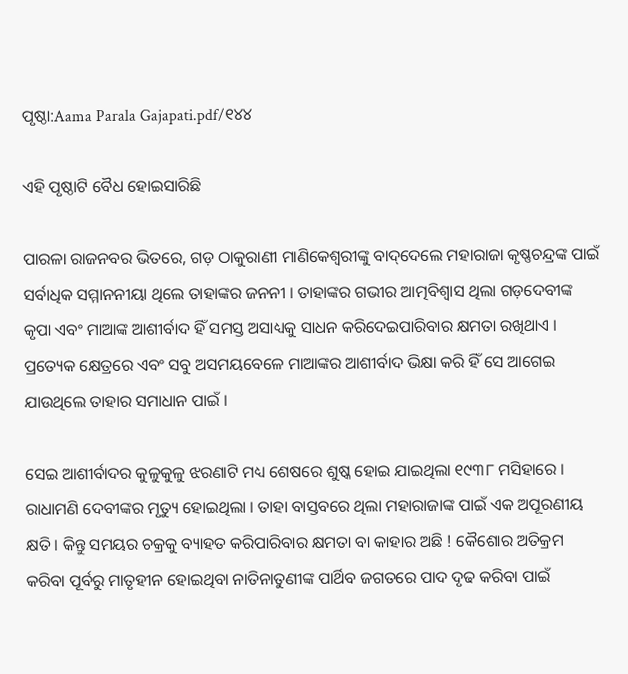ପୃଷ୍ଠା:Aama Parala Gajapati.pdf/୧୪୪

ଏହି ପୃଷ୍ଠାଟି ବୈଧ ହୋଇସାରିଛି

ପାରଳା ରାଜନବର ଭିତରେ, ଗଡ଼ ଠାକୁରାଣୀ ମାଣିକେଶ୍ୱରୀଙ୍କୁ ବାଦ୍‌ଦେଲେ ମହାରାଜା କୃଷ୍ଣଚନ୍ଦ୍ରଙ୍କ ପାଇଁ ସର୍ବାଧିକ ସମ୍ମାନନୀୟା ଥିଲେ ତାହାଙ୍କର ଜନନୀ । ତାହାଙ୍କର ଗଭୀର ଆତ୍ମବିଶ୍ୱାସ ଥିଲା ଗଡ଼ଦେବୀଙ୍କ କୃପା ଏବଂ ମାଆଙ୍କ ଆଶୀର୍ବାଦ ହିଁ ସମସ୍ତ ଅସାଧ୍ୟକୁ ସାଧନ କରିଦେଇପାରିବାର କ୍ଷମତା ରଖିଥାଏ । ପ୍ରତ୍ୟେକ କ୍ଷେତ୍ରରେ ଏବଂ ସବୁ ଅସମୟବେଳେ ମାଆଙ୍କର ଆଶୀର୍ବାଦ ଭିକ୍ଷା କରି ହିଁ ସେ ଆଗେଇ ଯାଉଥିଲେ ତାହାର ସମାଧାନ ପାଇଁ ।

ସେଇ ଆଶୀର୍ବାଦର କୁଳୁକୁଳୁ ଝରଣାଟି ମଧ୍ୟ ଶେଷରେ ଶୁଷ୍କ ହୋଇ ଯାଇଥିଲା ୧୯୩୮ ମସିହାରେ । ରାଧାମଣି ଦେବୀଙ୍କର ମୃତ୍ୟୁ ହୋଇଥିଲା । ତାହା ବାସ୍ତବରେ ଥିଲା ମହାରାଜାଙ୍କ ପାଇଁ ଏକ ଅପୂରଣୀୟ କ୍ଷତି । କିନ୍ତୁ ସମୟର ଚକ୍ରକୁ ବ୍ୟାହତ କରିପାରିବାର କ୍ଷମତା ବା କାହାର ଅଛି ! କୈଶୋର ଅତିକ୍ରମ କରିବା ପୂର୍ବରୁ ମାତୃହୀନ ହୋଇଥିବା ନାତିନାତୁଣୀଙ୍କ ପାର୍ଥିବ ଜଗତରେ ପାଦ ଦୃଢ କରିବା ପାଇଁ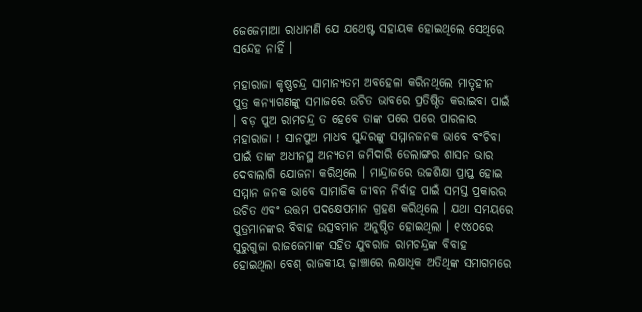ଜେଜେମାଆ ରାଧାମଣି ଯେ ଯଥେଷ୍ଟ ସହାୟକ ହୋଇଥିଲେ ସେଥିରେ ସନ୍ଦେହ ନାହିଁ ।

ମହାରାଜା କୃଷ୍ଣଚନ୍ଦ୍ର ସାମାନ୍ୟତମ ଅବହେଳା କରିନଥିଲେ ମାତୃହୀନ ପୁତ୍ର କନ୍ୟାଗଣଙ୍କୁ ସମାଜରେ ଉଚିତ ଭାବରେ ପ୍ରତିଷ୍ଠିତ କରାଇବା ପାଇଁ । ବଡ଼ ପୁଅ ରାମଚନ୍ଦ୍ର ତ ହେବେ ତାଙ୍କ ପରେ ପରେ ପାରଳାର ମହାରାଜା ! ସାନପୁଅ ମାଧବ ସୁନ୍ଦରଙ୍କୁ ସମ୍ମାନଜନକ ଭାବେ ବଂଚିବା ପାଇଁ ତାଙ୍କ ଅଧୀନସ୍ଥ ଅନ୍ୟତମ ଜମିଦାରି ଡେଲାଙ୍ଗର ଶାସନ ଭାର ଦେବାଲାଗି ଯୋଜନା କରିଥିଲେ । ମାନ୍ଦ୍ରାଜରେ ଉଚ୍ଚଶିକ୍ଷା ପ୍ରାପ୍ତ ହୋଇ ସମ୍ମାନ ଜନକ ଭାବେ ସାମାଜିକ ଜୀବନ ନିର୍ବାହ ପାଇଁ ସମସ୍ତ ପ୍ରକାରର ଉଚିତ ଏବଂ ଉତ୍ତମ ପଦକ୍ଷେପମାନ ଗ୍ରହଣ କରିଥିଲେ । ଯଥା ସମୟରେ ପୁତ୍ରମାନଙ୍କର ବିବାହ ଉତ୍ସବମାନ ଅନୁଷ୍ଠିତ ହୋଇଥିଲା । ୧୯୪୦ରେ ସୁରୁଗୁଜା ରାଜଜେମାଙ୍କ ସହିତ ଯୁବରାଜ ରାମଚନ୍ଦ୍ରଙ୍କ ବିବାହ ହୋଇଥିଲା ବେଶ୍ ରାଜକୀୟ ଢ଼ାଞ୍ଚାରେ ଲକ୍ଷାଧିକ ଅତିଥିଙ୍କ ସମାଗମରେ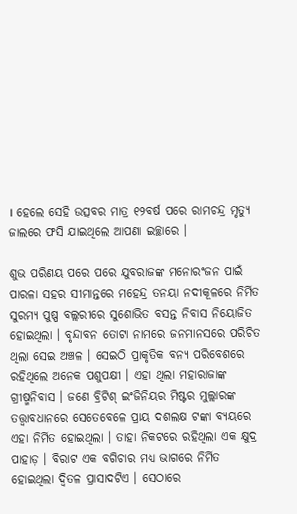। ହେଲେ ସେହି ଉତ୍ସବର ମାତ୍ର ୧୨ବର୍ଷ ପରେ ରାମଚନ୍ଦ୍ର ମୃତ୍ୟୁ ଜାଲରେ ଫସି ଯାଇଥିଲେ ଆପଣା ଇଚ୍ଛାରେ ।

ଶୁଭ ପରିଣୟ ପରେ ପରେ ଯୁବରାଜଙ୍କ ମନୋରଂଜନ ପାଇଁ ପାରଳା ସହର ସୀମାନ୍ତରେ ମହେନ୍ଦ୍ର ତନୟା ନଦୀକୂଳରେ ନିର୍ମିତ ସୁରମ୍ୟ ପୁଷ୍ପ ବଲ୍ଲରୀରେ ସୁଶୋଭିତ ବସନ୍ତ ନିବାସ ନିୟୋଜିତ ହୋଇଥିଲା । ବୃନ୍ଦାବନ ତୋଟା ନାମରେ ଜନମାନସରେ ପରିଚିତ ଥିଲା ସେଇ ଅଞ୍ଚଳ । ସେଇଠି ପ୍ରାକୃତିକ ବନ୍ୟ ପରିବେଶରେ ରହିଥିଲେ ଅନେକ ପଶୁପକ୍ଷୀ । ଏହା ଥିଲା ମହାରାଜାଙ୍କ ଗ୍ରୀଷ୍ମନିବାସ । ଜଣେ ବ୍ରିଟିଶ୍ ଇଂଜିନିୟର ମିଷ୍ଟର ମୁଲ୍ଲାରଙ୍କ ତତ୍ତ୍ୱାବଧାନରେ ସେତେବେଳେ ପ୍ରାୟ ଦଶଲକ୍ଷ ଟଙ୍କା ବ୍ୟୟରେ ଏହା ନିର୍ମିତ ହୋଇଥିଲା । ତାହା ନିକଟରେ ରହିଥିଲା ଏକ କ୍ଷୁଦ୍ର ପାହାଡ଼ । ବିରାଟ ଏକ ବଗିଚାର ମଧ୍ୟ ଭାଗରେ ନିର୍ମିତ ହୋଇଥିଲା ଦ୍ୱିତଳ ପ୍ରାସାଦଟିଏ । ସେଠାରେ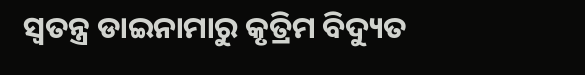ସ୍ୱତନ୍ତ୍ର ଡାଇନାମାରୁ କୃତ୍ରିମ ବିଦ୍ୟୁତ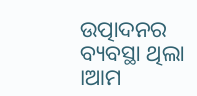ଉତ୍ପାଦନର ବ୍ୟବସ୍ଥା ଥିଲା ।ଆମ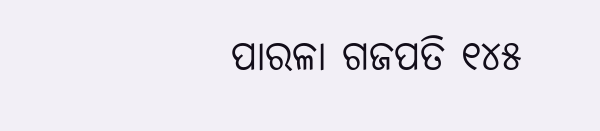ପାରଳା ଗଜପତି ୧୪୫